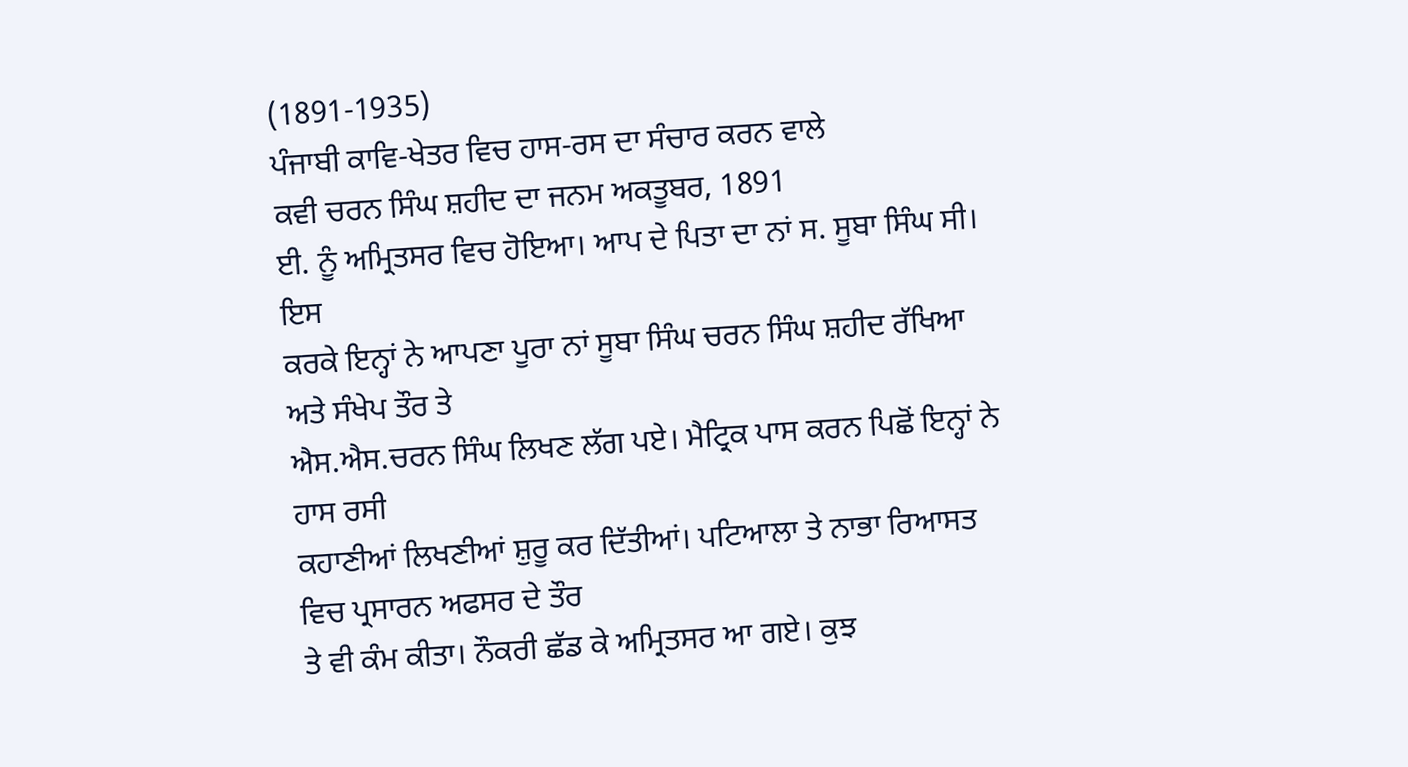(1891-1935)
ਪੰਜਾਬੀ ਕਾਵਿ-ਖੇਤਰ ਵਿਚ ਹਾਸ-ਰਸ ਦਾ ਸੰਚਾਰ ਕਰਨ ਵਾਲੇ
ਕਵੀ ਚਰਨ ਸਿੰਘ ਸ਼ਹੀਦ ਦਾ ਜਨਮ ਅਕਤੂਬਰ, 1891
ਈ. ਨੂੰ ਅਮ੍ਰਿਤਸਰ ਵਿਚ ਹੋਇਆ। ਆਪ ਦੇ ਪਿਤਾ ਦਾ ਨਾਂ ਸ. ਸੂਬਾ ਸਿੰਘ ਸੀ। ਇਸ
ਕਰਕੇ ਇਨ੍ਹਾਂ ਨੇ ਆਪਣਾ ਪੂਰਾ ਨਾਂ ਸੂਬਾ ਸਿੰਘ ਚਰਨ ਸਿੰਘ ਸ਼ਹੀਦ ਰੱਖਿਆ ਅਤੇ ਸੰਖੇਪ ਤੌਰ ਤੇ
ਐਸ.ਐਸ.ਚਰਨ ਸਿੰਘ ਲਿਖਣ ਲੱਗ ਪਏ। ਮੈਟ੍ਰਿਕ ਪਾਸ ਕਰਨ ਪਿਛੋਂ ਇਨ੍ਹਾਂ ਨੇ ਹਾਸ ਰਸੀ
ਕਹਾਣੀਆਂ ਲਿਖਣੀਆਂ ਸ਼ੁਰੂ ਕਰ ਦਿੱਤੀਆਂ। ਪਟਿਆਲਾ ਤੇ ਨਾਭਾ ਰਿਆਸਤ ਵਿਚ ਪ੍ਰਸਾਰਨ ਅਫਸਰ ਦੇ ਤੌਰ
ਤੇ ਵੀ ਕੰਮ ਕੀਤਾ। ਨੌਕਰੀ ਛੱਡ ਕੇ ਅਮ੍ਰਿਤਸਰ ਆ ਗਏ। ਕੁਝ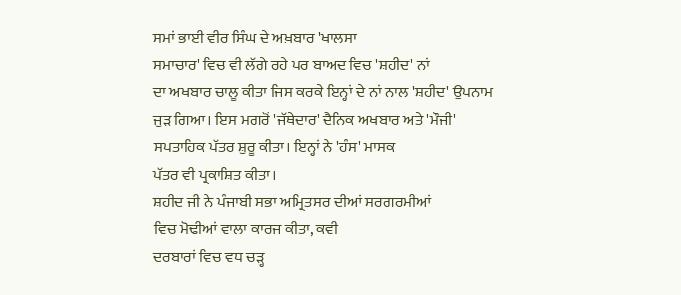ਸਮਾਂ ਭਾਈ ਵੀਰ ਸਿੰਘ ਦੇ ਅਖ਼ਬਾਰ 'ਖਾਲਸਾ
ਸਮਾਚਾਰ' ਵਿਚ ਵੀ ਲੱਗੇ ਰਹੇ ਪਰ ਬਾਅਦ ਵਿਚ 'ਸ਼ਹੀਦ' ਨਾਂ
ਦਾ ਅਖਬਾਰ ਚਾਲੂ ਕੀਤਾ ਜਿਸ ਕਰਕੇ ਇਨ੍ਹਾਂ ਦੇ ਨਾਂ ਨਾਲ 'ਸ਼ਹੀਦ' ਉਪਨਾਮ
ਜੁਡ਼ ਗਿਆ। ਇਸ ਮਗਰੋਂ 'ਜੱਥੇਦਾਰ' ਦੈਨਿਕ ਅਖਬਾਰ ਅਤੇ 'ਮੌਜੀ'
ਸਪਤਾਹਿਕ ਪੱਤਰ ਸ਼ੁਰੂ ਕੀਤਾ। ਇਨ੍ਹਾਂ ਨੇ 'ਹੰਸ' ਮਾਸਕ
ਪੱਤਰ ਵੀ ਪ੍ਰਕਾਸ਼ਿਤ ਕੀਤਾ।
ਸ਼ਹੀਦ ਜੀ ਨੇ ਪੰਜਾਬੀ ਸਭਾ ਅਮ੍ਰਿਤਸਰ ਦੀਆਂ ਸਰਗਰਮੀਆਂ
ਵਿਚ ਮੋਢੀਆਂ ਵਾਲਾ ਕਾਰਜ ਕੀਤਾ, ਕਵੀ
ਦਰਬਾਰਾਂ ਵਿਚ ਵਧ ਚਡ਼੍ਹ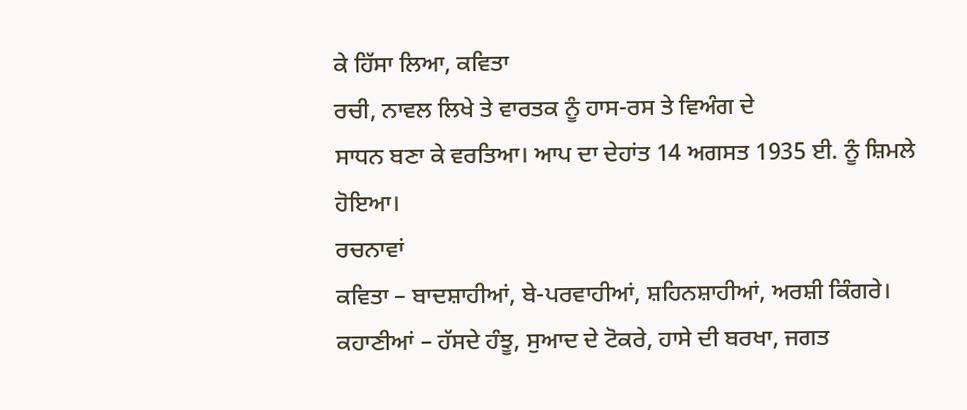ਕੇ ਹਿੱਸਾ ਲਿਆ, ਕਵਿਤਾ
ਰਚੀ, ਨਾਵਲ ਲਿਖੇ ਤੇ ਵਾਰਤਕ ਨੂੰ ਹਾਸ-ਰਸ ਤੇ ਵਿਅੰਗ ਦੇ
ਸਾਧਨ ਬਣਾ ਕੇ ਵਰਤਿਆ। ਆਪ ਦਾ ਦੇਹਾਂਤ 14 ਅਗਸਤ 1935 ਈ. ਨੂੰ ਸ਼ਿਮਲੇ ਹੋਇਆ।
ਰਚਨਾਵਾਂ
ਕਵਿਤਾ – ਬਾਦਸ਼ਾਹੀਆਂ, ਬੇ-ਪਰਵਾਹੀਆਂ, ਸ਼ਹਿਨਸ਼ਾਹੀਆਂ, ਅਰਸ਼ੀ ਕਿੰਗਰੇ।
ਕਹਾਣੀਆਂ – ਹੱਸਦੇ ਹੰਝੂ, ਸੁਆਦ ਦੇ ਟੋਕਰੇ, ਹਾਸੇ ਦੀ ਬਰਖਾ, ਜਗਤ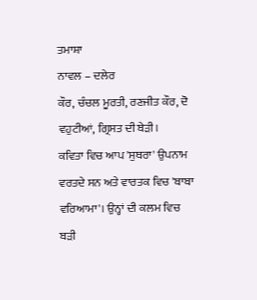ਤਮਾਸ਼ਾ
ਨਾਵਲ – ਦਲੇਰ
ਕੌਰ, ਚੰਚਲ ਮੂਰਤੀ, ਰਣਜੀਤ ਕੌਰ, ਦੋ ਵਹੁਟੀਆਂ, ਗ੍ਰਿਸਤ ਦੀ ਬੇਡ਼ੀ।
ਕਵਿਤਾ ਵਿਚ ਆਪ 'ਸੁਥਰਾ' ਉਪਨਾਮ
ਵਰਤਦੇ ਸਨ ਅਤੇ ਵਾਰਤਕ ਵਿਚ 'ਬਾਬਾ
ਵਰਿਆਮਾ'। ਉਨ੍ਹਾਂ ਦੀ ਕਲਮ ਵਿਚ ਬਡ਼ੀ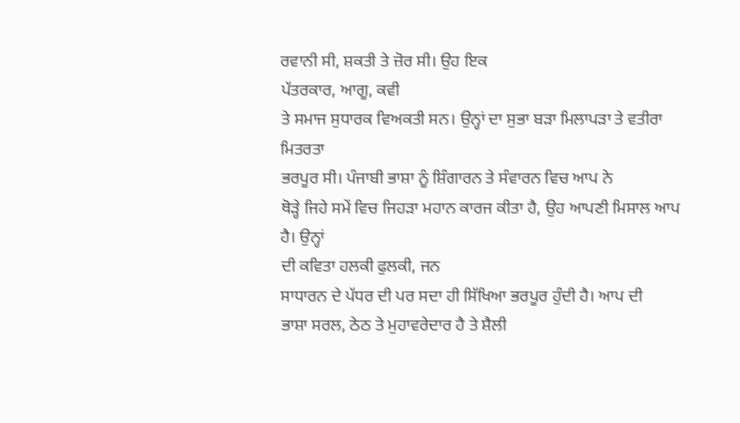ਰਵਾਨੀ ਸੀ, ਸ਼ਕਤੀ ਤੇ ਜ਼ੋਰ ਸੀ। ਉਹ ਇਕ
ਪੱਤਰਕਾਰ, ਆਗੂ, ਕਵੀ
ਤੇ ਸਮਾਜ ਸੁਧਾਰਕ ਵਿਅਕਤੀ ਸਨ। ਉਨ੍ਹਾਂ ਦਾ ਸੁਭਾ ਬਡ਼ਾ ਮਿਲਾਪਡ਼ਾ ਤੇ ਵਤੀਰਾ ਮਿਤਰਤਾ
ਭਰਪੂਰ ਸੀ। ਪੰਜਾਬੀ ਭਾਸ਼ਾ ਨੂੰ ਸ਼ਿੰਗਾਰਨ ਤੇ ਸੰਵਾਰਨ ਵਿਚ ਆਪ ਨੇ
ਥੋਡ਼੍ਹੇ ਜਿਹੇ ਸਮੇਂ ਵਿਚ ਜਿਹਡ਼ਾ ਮਹਾਨ ਕਾਰਜ ਕੀਤਾ ਹੈ, ਉਹ ਆਪਣੀ ਮਿਸਾਲ ਆਪ ਹੈ। ਉਨ੍ਹਾਂ
ਦੀ ਕਵਿਤਾ ਹਲਕੀ ਫੁਲਕੀ, ਜਨ
ਸਾਧਾਰਨ ਦੇ ਪੱਧਰ ਦੀ ਪਰ ਸਦਾ ਹੀ ਸਿੱਖਿਆ ਭਰਪੂਰ ਹੁੰਦੀ ਹੈ। ਆਪ ਦੀ
ਭਾਸ਼ਾ ਸਰਲ, ਠੇਠ ਤੇ ਮੁਹਾਵਰੇਦਾਰ ਹੈ ਤੇ ਸ਼ੈਲੀ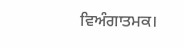ਵਿਅੰਗਾਤਮਕ।